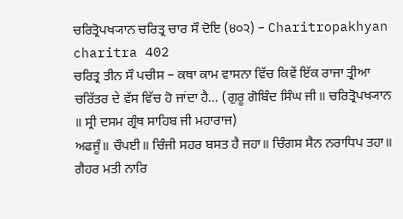ਚਰਿਤ੍ਰੋਪਖ੍ਯਾਨ ਚਰਿਤ੍ਰ ਚਾਰ ਸੌ ਦੋਇ (੪੦੨) – Charitropakhyan charitra 402
ਚਰਿਤ੍ਰ ਤੀਨ ਸੌ ਪਚੀਸ – ਕਥਾ ਕਾਮ ਵਾਸਨਾ ਵਿੱਚ ਕਿਵੇਂ ਇੱਕ ਰਾਜਾ ਤ੍ਰੀਆ ਚਰਿੱਤਰ ਦੇ ਵੱਸ ਵਿੱਚ ਹੋ ਜਾਂਦਾ ਹੈ… (ਗੁਰੂ ਗੋਬਿੰਦ ਸਿੰਘ ਜੀ॥ ਚਰਿਤ੍ਰੋਪਖ੍ਯਾਨ ॥ ਸ੍ਰੀ ਦਸਮ ਗ੍ਰੰਥ ਸਾਹਿਬ ਜੀ ਮਹਾਰਾਜ)
ਅਫਜੂੰ॥ ਚੌਪਈ॥ ਚਿੰਜੀ ਸਹਰ ਬਸਤ ਹੈ ਜਹਾ॥ ਚਿੰਗਸ ਸੈਨ ਨਰਾਧਿਪ ਤਹਾ॥ ਗੈਹਰ ਮਤੀ ਨਾਰਿ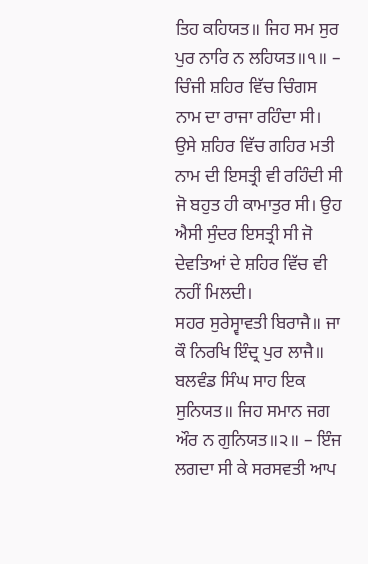ਤਿਹ ਕਹਿਯਤ॥ ਜਿਹ ਸਮ ਸੁਰ ਪੁਰ ਨਾਰਿ ਨ ਲਹਿਯਤ॥੧॥ – ਚਿੰਜੀ ਸ਼ਹਿਰ ਵਿੱਚ ਚਿੰਗਸ ਨਾਮ ਦਾ ਰਾਜਾ ਰਹਿੰਦਾ ਸੀ। ਉਸੇ ਸ਼ਹਿਰ ਵਿੱਚ ਗਹਿਰ ਮਤੀ ਨਾਮ ਦੀ ਇਸਤ੍ਰੀ ਵੀ ਰਹਿੰਦੀ ਸੀ ਜੋ ਬਹੁਤ ਹੀ ਕਾਮਾਤੁਰ ਸੀ। ਉਹ ਐਸੀ ਸੁੰਦਰ ਇਸਤ੍ਰੀ ਸੀ ਜੋ ਦੇਵਤਿਆਂ ਦੇ ਸ਼ਹਿਰ ਵਿੱਚ ਵੀ ਨਹੀਂ ਮਿਲਦੀ।
ਸਹਰ ਸੁਰੇਸ੍ਵਾਵਤੀ ਬਿਰਾਜੈ॥ ਜਾ ਕੌ ਨਿਰਖਿ ਇੰਦ੍ਰ ਪੁਰ ਲਾਜੈ॥ ਬਲਵੰਡ ਸਿੰਘ ਸਾਹ ਇਕ ਸੁਨਿਯਤ॥ ਜਿਹ ਸਮਾਨ ਜਗ ਔਰ ਨ ਗੁਨਿਯਤ॥੨॥ – ਇੰਜ ਲਗਦਾ ਸੀ ਕੇ ਸਰਸਵਤੀ ਆਪ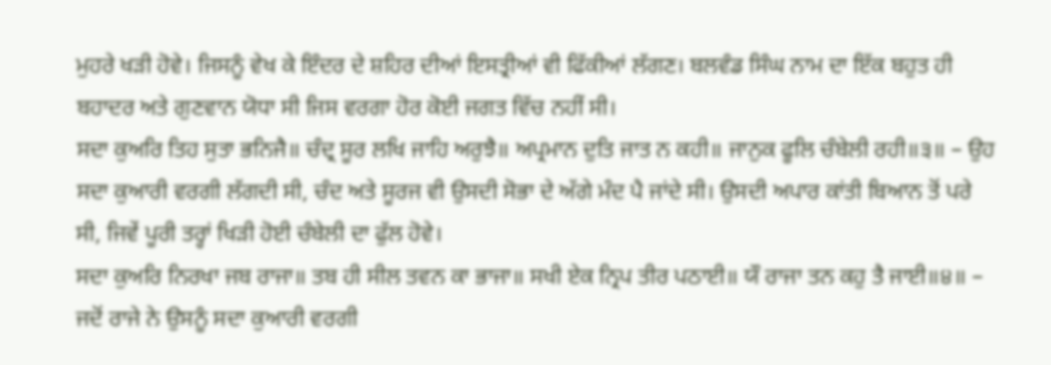ਮੁਹਰੇ ਖੜੀ ਹੋਵੇ। ਜਿਸਨੂੰ ਵੇਖ ਕੇ ਇੰਦਰ ਦੇ ਸ਼ਹਿਰ ਦੀਆਂ ਇਸਤ੍ਰੀਆਂ ਵੀ ਫਿੱਕੀਆਂ ਲੱਗਣ। ਬਲਵੰਡ ਸਿੰਘ ਨਾਮ ਦਾ ਇੱਕ ਬਹੁਤ ਹੀ ਬਹਾਦਰ ਅਤੇ ਗੁਣਵਾਨ ਯੋਧਾ ਸੀ ਜਿਸ ਵਰਗਾ ਹੋਰ ਕੋਈ ਜਗਤ ਵਿੱਚ ਨਹੀਂ ਸੀ।
ਸਦਾ ਕੁਅਰਿ ਤਿਹ ਸੁਤਾ ਭਨਿਜੈ॥ ਚੰਦ੍ਰ ਸੂਰ ਲਖਿ ਜਾਹਿ ਅਰੁਝੈ॥ ਅਪ੍ਰਮਾਨ ਦੁਤਿ ਜਾਤ ਨ ਕਹੀ॥ ਜਾਨੁਕ ਫੂਲਿ ਚੰਬੇਲੀ ਰਹੀ॥੩॥ – ਉਹ ਸਦਾ ਕੁਆਰੀ ਵਰਗੀ ਲੱਗਦੀ ਸੀ, ਚੰਦ ਅਤੇ ਸੂਰਜ ਵੀ ਉਸਦੀ ਸੋਭਾ ਦੇ ਅੱਗੇ ਮੰਦ ਪੈ ਜਾਂਦੇ ਸੀ। ਉਸਦੀ ਅਪਾਰ ਕਾਂਤੀ ਬਿਆਨ ਤੋਂ ਪਰੇ ਸੀ, ਜਿਵੇਂ ਪੂਰੀ ਤਰ੍ਹਾਂ ਖਿੜੀ ਹੋਈ ਚੰਬੇਲੀ ਦਾ ਫੁੱਲ ਹੋਵੇ।
ਸਦਾ ਕੁਅਰਿ ਨਿਰਖਾ ਜਬ ਰਾਜਾ॥ ਤਬ ਹੀ ਸੀਲ ਤਵਨ ਕਾ ਭਾਜਾ॥ ਸਖੀ ਏਕ ਨ੍ਰਿਪ ਤੀਰ ਪਠਾਈ॥ ਯੌ ਰਾਜਾ ਤਨ ਕਹੁ ਤੈ ਜਾਈ॥੪॥ – ਜਦੋਂ ਰਾਜੇ ਨੇ ਉਸਨੂੰ ਸਦਾ ਕੁਆਰੀ ਵਰਗੀ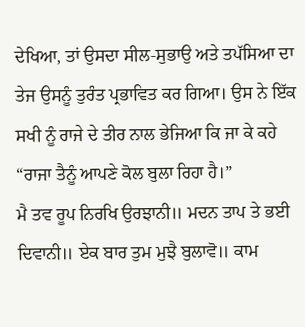ਦੇਖਿਆ, ਤਾਂ ਉਸਦਾ ਸੀਲ‑ਸੁਭਾਉ ਅਤੇ ਤਪੱਸਿਆ ਦਾ ਤੇਜ ਉਸਨੂੰ ਤੁਰੰਤ ਪ੍ਰਭਾਵਿਤ ਕਰ ਗਿਆ। ਉਸ ਨੇ ਇੱਕ ਸਖੀ ਨੂੰ ਰਾਜੇ ਦੇ ਤੀਰ ਨਾਲ ਭੇਜਿਆ ਕਿ ਜਾ ਕੇ ਕਹੇ “ਰਾਜਾ ਤੈਨੂੰ ਆਪਣੇ ਕੋਲ ਬੁਲਾ ਰਿਹਾ ਹੈ।”
ਮੈ ਤਵ ਰੂਪ ਨਿਰਖਿ ਉਰਝਾਨੀ॥ ਮਦਨ ਤਾਪ ਤੇ ਭਈ ਦਿਵਾਨੀ॥ ਏਕ ਬਾਰ ਤੁਮ ਮੁਝੈ ਬੁਲਾਵੋ॥ ਕਾਮ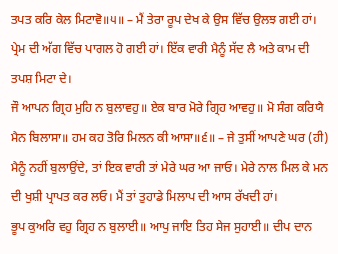ਤਪਤ ਕਰਿ ਕੇਲ ਮਿਟਾਵੋ॥੫॥ – ਮੈਂ ਤੇਰਾ ਰੂਪ ਦੇਖ ਕੇ ਉਸ ਵਿੱਚ ਉਲਝ ਗਈ ਹਾਂ। ਪ੍ਰੇਮ ਦੀ ਅੱਗ ਵਿੱਚ ਪਾਗਲ ਹੋ ਗਈ ਹਾਂ। ਇੱਕ ਵਾਰੀ ਮੈਨੂੰ ਸੱਦ ਲੈ ਅਤੇ ਕਾਮ ਦੀ ਤਪਸ਼ ਮਿਟਾ ਦੇ।
ਜੌ ਆਪਨ ਗ੍ਰਿਹ ਮੁਹਿ ਨ ਬੁਲਾਵਹੁ॥ ਏਕ ਬਾਰ ਮੋਰੇ ਗ੍ਰਿਹ ਆਵਹੁ॥ ਮੋ ਸੰਗ ਕਰਿਯੈ ਮੈਨ ਬਿਲਾਸਾ॥ ਹਮ ਕਹ ਤੋਰਿ ਮਿਲਨ ਕੀ ਆਸਾ॥੬॥ – ਜੇ ਤੁਸੀਂ ਆਪਣੇ ਘਰ (ਹੀ) ਮੈਨੂੰ ਨਹੀਂ ਬੁਲਾਉਂਦੇ, ਤਾਂ ਇਕ ਵਾਰੀ ਤਾਂ ਮੇਰੇ ਘਰ ਆ ਜਾਓ। ਮੇਰੇ ਨਾਲ ਮਿਲ ਕੇ ਮਨ ਦੀ ਖੁਸ਼ੀ ਪ੍ਰਾਪਤ ਕਰ ਲਓ। ਮੈਂ ਤਾਂ ਤੁਹਾਡੇ ਮਿਲਾਪ ਦੀ ਆਸ ਰੱਖਦੀ ਹਾਂ।
ਭੂਪ ਕੁਅਰਿ ਵਹੁ ਗ੍ਰਿਹ ਨ ਬੁਲਾਈ॥ ਆਪੁ ਜਾਇ ਤਿਹ ਸੇਜ ਸੁਹਾਈ॥ ਦੀਪ ਦਾਨ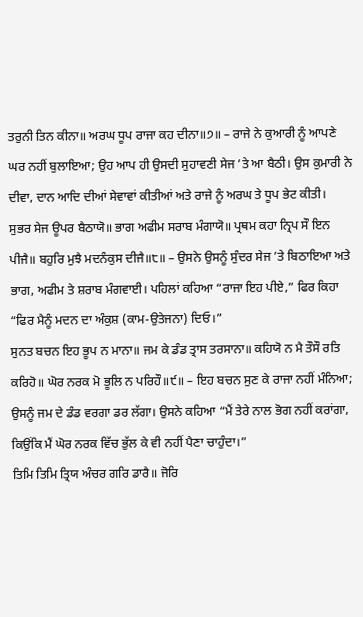ਤਰੁਨੀ ਤਿਨ ਕੀਨਾ॥ ਅਰਘ ਧੂਪ ਰਾਜਾ ਕਹ ਦੀਨਾ॥੭॥ – ਰਾਜੇ ਨੇ ਕੁਆਰੀ ਨੂੰ ਆਪਣੇ ਘਰ ਨਹੀਂ ਬੁਲਾਇਆ; ਉਹ ਆਪ ਹੀ ਉਸਦੀ ਸੁਹਾਵਣੀ ਸੇਜ ’ਤੇ ਆ ਬੈਠੀ। ਉਸ ਕੁਮਾਰੀ ਨੇ ਦੀਵਾ, ਦਾਨ ਆਦਿ ਦੀਆਂ ਸੇਵਾਵਾਂ ਕੀਤੀਆਂ ਅਤੇ ਰਾਜੇ ਨੂੰ ਅਰਘ ਤੇ ਧੂਪ ਭੇਟ ਕੀਤੀ।
ਸੁਭਰ ਸੇਜ ਊਪਰ ਬੈਠਾਯੋ॥ ਭਾਗ ਅਫੀਮ ਸਰਾਬ ਮੰਗਾਯੋ॥ ਪ੍ਰਥਮ ਕਹਾ ਨ੍ਰਿਪ ਸੌ ਇਨ ਪੀਜੈ॥ ਬਹੁਰਿ ਮੁਝੈ ਮਦਨੰਕੁਸ ਦੀਜੈ॥੮॥ – ਉਸਨੇ ਉਸਨੂੰ ਸੁੰਦਰ ਸੇਜ ’ਤੇ ਬਿਠਾਇਆ ਅਤੇ ਭਾਗ, ਅਫੀਮ ਤੇ ਸ਼ਰਾਬ ਮੰਗਵਾਈ। ਪਹਿਲਾਂ ਕਹਿਆ “ਰਾਜਾ ਇਹ ਪੀਏ,” ਫਿਰ ਕਿਹਾ “ਫਿਰ ਮੈਨੂੰ ਮਦਨ ਦਾ ਅੰਕੁਸ਼ (ਕਾਮ‑ਉਤੇਜਨਾ) ਦਿਓ।”
ਸੁਨਤ ਬਚਨ ਇਹ ਭੂਪ ਨ ਮਾਨਾ॥ ਜਮ ਕੇ ਡੰਡ ਤ੍ਰਾਸ ਤਰਸਾਨਾ॥ ਕਹਿਯੋ ਨ ਮੈ ਤੌਸੌ ਰਤਿ ਕਰਿਹੋ॥ ਘੋਰ ਨਰਕ ਮੋ ਭੂਲਿ ਨ ਪਰਿਹੌ॥੯॥ – ਇਹ ਬਚਨ ਸੁਣ ਕੇ ਰਾਜਾ ਨਹੀਂ ਮੰਨਿਆ; ਉਸਨੂੰ ਜਮ ਦੇ ਡੰਡ ਵਰਗਾ ਡਰ ਲੱਗਾ। ਉਸਨੇ ਕਹਿਆ “ਮੈਂ ਤੇਰੇ ਨਾਲ ਭੋਗ ਨਹੀਂ ਕਰਾਂਗਾ, ਕਿਉਂਕਿ ਮੈਂ ਘੋਰ ਨਰਕ ਵਿੱਚ ਭੁੱਲ ਕੇ ਵੀ ਨਹੀਂ ਪੈਣਾ ਚਾਹੁੰਦਾ।”
ਤਿਮਿ ਤਿਮਿ ਤ੍ਰਿਯ ਅੰਚਰ ਗਰਿ ਡਾਰੈ॥ ਜੋਰਿ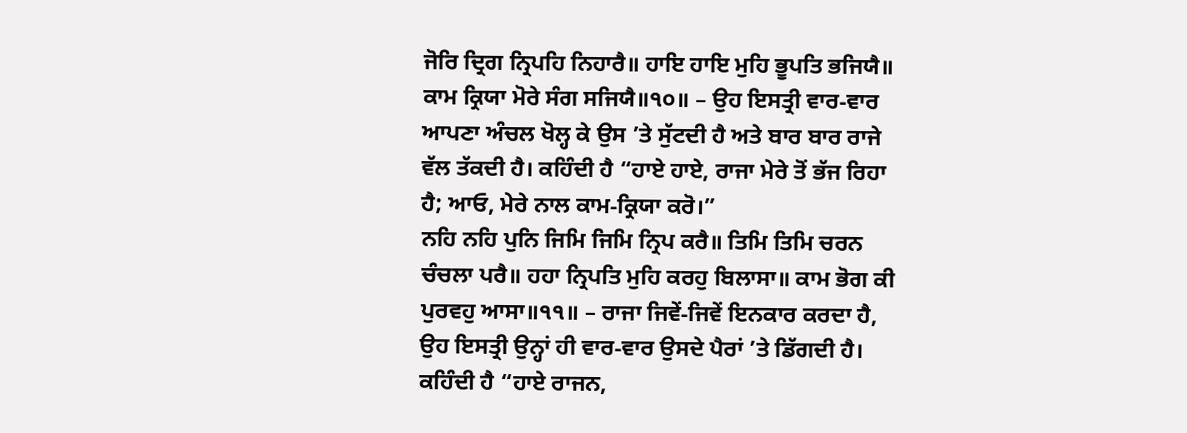ਜੋਰਿ ਦ੍ਰਿਗ ਨ੍ਰਿਪਹਿ ਨਿਹਾਰੈ॥ ਹਾਇ ਹਾਇ ਮੁਹਿ ਭੂਪਤਿ ਭਜਿਯੈ॥ ਕਾਮ ਕ੍ਰਿਯਾ ਮੋਰੇ ਸੰਗ ਸਜਿਯੈ॥੧੦॥ – ਉਹ ਇਸਤ੍ਰੀ ਵਾਰ‑ਵਾਰ ਆਪਣਾ ਅੰਚਲ ਖੋਲ੍ਹ ਕੇ ਉਸ ’ਤੇ ਸੁੱਟਦੀ ਹੈ ਅਤੇ ਬਾਰ ਬਾਰ ਰਾਜੇ ਵੱਲ ਤੱਕਦੀ ਹੈ। ਕਹਿੰਦੀ ਹੈ “ਹਾਏ ਹਾਏ, ਰਾਜਾ ਮੇਰੇ ਤੋਂ ਭੱਜ ਰਿਹਾ ਹੈ; ਆਓ, ਮੇਰੇ ਨਾਲ ਕਾਮ‑ਕ੍ਰਿਯਾ ਕਰੋ।”
ਨਹਿ ਨਹਿ ਪੁਨਿ ਜਿਮਿ ਜਿਮਿ ਨ੍ਰਿਪ ਕਰੈ॥ ਤਿਮਿ ਤਿਮਿ ਚਰਨ ਚੰਚਲਾ ਪਰੈ॥ ਹਹਾ ਨ੍ਰਿਪਤਿ ਮੁਹਿ ਕਰਹੁ ਬਿਲਾਸਾ॥ ਕਾਮ ਭੋਗ ਕੀ ਪੁਰਵਹੁ ਆਸਾ॥੧੧॥ – ਰਾਜਾ ਜਿਵੇਂ‑ਜਿਵੇਂ ਇਨਕਾਰ ਕਰਦਾ ਹੈ, ਉਹ ਇਸਤ੍ਰੀ ਉਨ੍ਹਾਂ ਹੀ ਵਾਰ‑ਵਾਰ ਉਸਦੇ ਪੈਰਾਂ ’ਤੇ ਡਿੱਗਦੀ ਹੈ। ਕਹਿੰਦੀ ਹੈ “ਹਾਏ ਰਾਜਨ,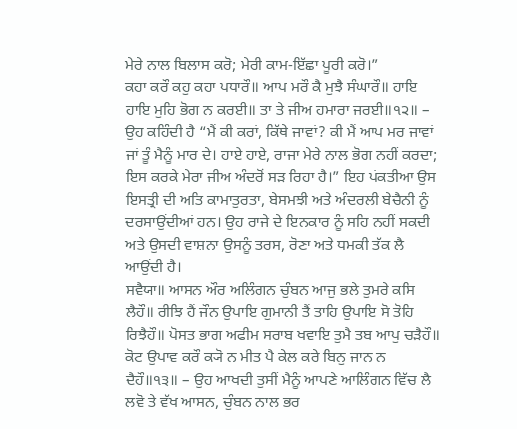ਮੇਰੇ ਨਾਲ ਬਿਲਾਸ ਕਰੋ; ਮੇਰੀ ਕਾਮ‑ਇੱਛਾ ਪੂਰੀ ਕਰੋ।”
ਕਹਾ ਕਰੌ ਕਹੁ ਕਹਾ ਪਧਾਰੌ॥ ਆਪ ਮਰੌ ਕੈ ਮੁਝੈ ਸੰਘਾਰੌ॥ ਹਾਇ ਹਾਇ ਮੁਹਿ ਭੋਗ ਨ ਕਰਈ॥ ਤਾ ਤੇ ਜੀਅ ਹਮਾਰਾ ਜਰਈ॥੧੨॥ – ਉਹ ਕਹਿੰਦੀ ਹੈ “ਮੈਂ ਕੀ ਕਰਾਂ, ਕਿੱਥੇ ਜਾਵਾਂ? ਕੀ ਮੈਂ ਆਪ ਮਰ ਜਾਵਾਂ ਜਾਂ ਤੂੰ ਮੈਨੂੰ ਮਾਰ ਦੇ। ਹਾਏ ਹਾਏ, ਰਾਜਾ ਮੇਰੇ ਨਾਲ ਭੋਗ ਨਹੀਂ ਕਰਦਾ; ਇਸ ਕਰਕੇ ਮੇਰਾ ਜੀਅ ਅੰਦਰੋਂ ਸੜ ਰਿਹਾ ਹੈ।” ਇਹ ਪਂਕਤੀਆ ਉਸ ਇਸਤ੍ਰੀ ਦੀ ਅਤਿ ਕਾਮਾਤੁਰਤਾ, ਬੇਸਮਝੀ ਅਤੇ ਅੰਦਰਲੀ ਬੇਚੈਨੀ ਨੂੰ ਦਰਸਾਉਂਦੀਆਂ ਹਨ। ਉਹ ਰਾਜੇ ਦੇ ਇਨਕਾਰ ਨੂੰ ਸਹਿ ਨਹੀਂ ਸਕਦੀ ਅਤੇ ਉਸਦੀ ਵਾਸ਼ਨਾ ਉਸਨੂੰ ਤਰਸ, ਰੋਣਾ ਅਤੇ ਧਮਕੀ ਤੱਕ ਲੈ ਆਉਂਦੀ ਹੈ।
ਸਵੈਯਾ॥ ਆਸਨ ਔਰ ਅਲਿੰਗਨ ਚੁੰਬਨ ਆਜੁ ਭਲੇ ਤੁਮਰੇ ਕਸਿ ਲੈਹੌ॥ ਰੀਝਿ ਹੈਂ ਜੌਨ ਉਪਾਇ ਗੁਮਾਨੀ ਤੈਂ ਤਾਹਿ ਉਪਾਇ ਸੋ ਤੋਹਿ ਰਿਝੈਹੌ॥ ਪੋਸਤ ਭਾਗ ਅਫੀਮ ਸਰਾਬ ਖਵਾਇ ਤੁਮੈ ਤਬ ਆਪੁ ਚੜੈਹੌ॥ ਕੋਟ ਉਪਾਵ ਕਰੌ ਕ੍ਯੋ ਨ ਮੀਤ ਪੈ ਕੇਲ ਕਰੇ ਬਿਨੁ ਜਾਨ ਨ ਦੈਹੌ॥੧੩॥ – ਉਹ ਆਖਦੀ ਤੁਸੀਂ ਮੈਨੂੰ ਆਪਣੇ ਆਲਿੰਗਨ ਵਿੱਚ ਲੈ ਲਵੋ ਤੇ ਵੱਖ ਆਸਨ, ਚੁੰਬਨ ਨਾਲ ਭਰ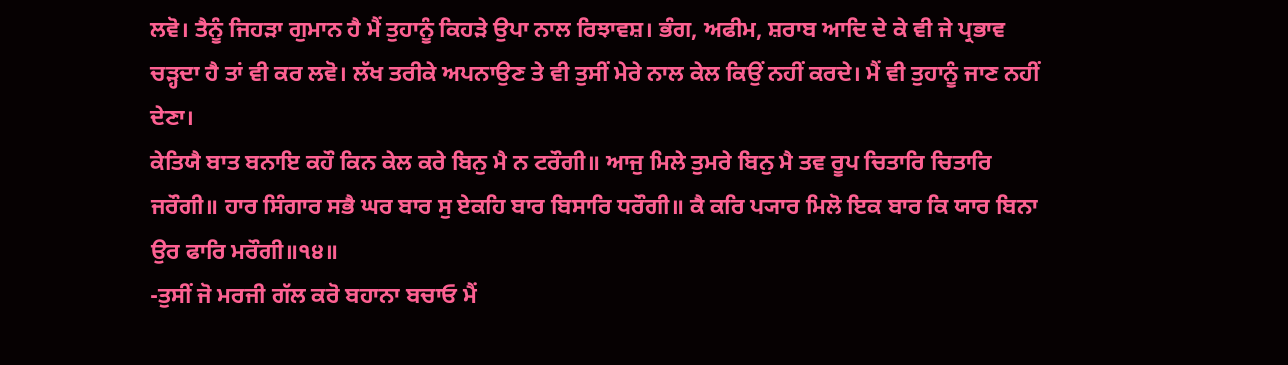ਲਵੋ। ਤੈਨੂੰ ਜਿਹੜਾ ਗੁਮਾਨ ਹੈ ਮੈਂ ਤੁਹਾਨੂੰ ਕਿਹੜੇ ਉਪਾ ਨਾਲ ਰਿਝਾਵਸ਼। ਭੰਗ, ਅਫੀਮ, ਸ਼ਰਾਬ ਆਦਿ ਦੇ ਕੇ ਵੀ ਜੇ ਪ੍ਰਭਾਵ ਚੜ੍ਹਦਾ ਹੈ ਤਾਂ ਵੀ ਕਰ ਲਵੋ। ਲੱਖ ਤਰੀਕੇ ਅਪਨਾਉਣ ਤੇ ਵੀ ਤੁਸੀਂ ਮੇਰੇ ਨਾਲ ਕੇਲ ਕਿਉਂ ਨਹੀਂ ਕਰਦੇ। ਮੈਂ ਵੀ ਤੁਹਾਨੂੰ ਜਾਣ ਨਹੀਂ ਦੇਣਾ।
ਕੇਤਿਯੈ ਬਾਤ ਬਨਾਇ ਕਹੌ ਕਿਨ ਕੇਲ ਕਰੇ ਬਿਨੁ ਮੈ ਨ ਟਰੌਗੀ॥ ਆਜੁ ਮਿਲੇ ਤੁਮਰੇ ਬਿਨੁ ਮੈ ਤਵ ਰੂਪ ਚਿਤਾਰਿ ਚਿਤਾਰਿ ਜਰੌਗੀ॥ ਹਾਰ ਸਿੰਗਾਰ ਸਭੈ ਘਰ ਬਾਰ ਸੁ ਏਕਹਿ ਬਾਰ ਬਿਸਾਰਿ ਧਰੌਗੀ॥ ਕੈ ਕਰਿ ਪ੍ਯਾਰ ਮਿਲੋ ਇਕ ਬਾਰ ਕਿ ਯਾਰ ਬਿਨਾ ਉਰ ਫਾਰਿ ਮਰੌਗੀ॥੧੪॥
-ਤੁਸੀਂ ਜੋ ਮਰਜੀ ਗੱਲ ਕਰੋ ਬਹਾਨਾ ਬਚਾਓ ਮੈਂ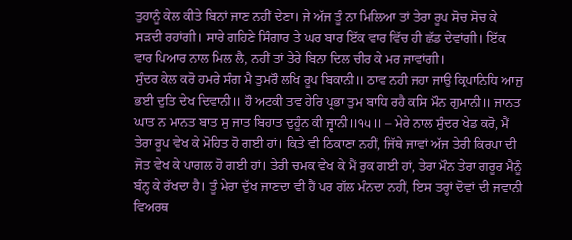ਤੁਹਾਨੂੰ ਕੇਲ ਕੀਤੇ ਬਿਨਾਂ ਜਾਣ ਨਹੀਂ ਦੇਣਾ। ਜੇ ਅੱਜ ਤੂੰ ਨਾ ਮਿਲਿਆ ਤਾਂ ਤੇਰਾ ਰੂਪ ਸੋਚ ਸੋਚ ਕੇ ਸੜਦੀ ਰਹਾਂਗੀ। ਸਾਰੇ ਗਹਿਣੇ ਸਿੰਗਾਰ ਤੇ ਘਰ ਬਾਰ ਇੱਕ ਵਾਰ ਵਿੱਚ ਹੀ ਛੱਡ ਦੇਵਾਂਗੀ। ਇੱਕ ਵਾਰ ਪਿਆਰ ਨਾਲ ਮਿਲ ਲੈ, ਨਹੀਂ ਤਾਂ ਤੇਰੇ ਬਿਨਾ ਦਿਲ ਚੀਰ ਕੇ ਮਰ ਜਾਵਾਂਗੀ।
ਸੁੰਦਰ ਕੇਲ ਕਰੋ ਹਮਰੇ ਸੰਗ ਮੈ ਤੁਮਰੌ ਲਖਿ ਰੂਪ ਬਿਕਾਨੀ॥ ਠਾਵ ਨਹੀ ਜਹਾ ਜਾਉ ਕ੍ਰਿਪਾਨਿਧਿ ਆਜੁ ਭਈ ਦੁਤਿ ਦੇਖ ਦਿਵਾਨੀ॥ ਹੌ ਅਟਕੀ ਤਵ ਹੇਰਿ ਪ੍ਰਭਾ ਤੁਮ ਬਾਧਿ ਰਹੈ ਕਸਿ ਮੌਨ ਗੁਮਾਨੀ॥ ਜਾਨਤ ਘਾਤ ਨ ਮਾਨਤ ਬਾਤ ਸੁ ਜਾਤ ਬਿਹਾਤ ਦੁਹੂੰਨ ਕੀ ਜ੍ਵਾਨੀ॥੧੫॥ – ਮੇਰੇ ਨਾਲ ਸੁੰਦਰ ਖੇਡ ਕਰੋ, ਮੈਂ ਤੇਰਾ ਰੂਪ ਵੇਖ ਕੇ ਮੋਹਿਤ ਹੋ ਗਈ ਹਾਂ। ਕਿਤੇ ਵੀ ਠਿਕਾਣਾ ਨਹੀਂ, ਜਿੱਥੇ ਜਾਵਾਂ ਅੱਜ ਤੇਰੀ ਕਿਰਪਾ ਦੀ ਜੋਤ ਵੇਖ ਕੇ ਪਾਗਲ ਹੋ ਗਈ ਹਾਂ। ਤੇਰੀ ਚਮਕ ਵੇਖ ਕੇ ਮੈਂ ਰੁਕ ਗਈ ਹਾਂ, ਤੇਰਾ ਮੌਨ ਤੇਰਾ ਗਰੂਰ ਮੈਨੂੰ ਬੰਨ੍ਹ ਕੇ ਰੱਖਦਾ ਹੈ। ਤੂੰ ਮੇਰਾ ਦੁੱਖ ਜਾਣਦਾ ਵੀ ਹੈਂ ਪਰ ਗੱਲ ਮੰਨਦਾ ਨਹੀਂ, ਇਸ ਤਰ੍ਹਾਂ ਦੋਵਾਂ ਦੀ ਜਵਾਨੀ ਵਿਅਰਥ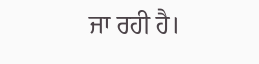ਜਾ ਰਹੀ ਹੈ।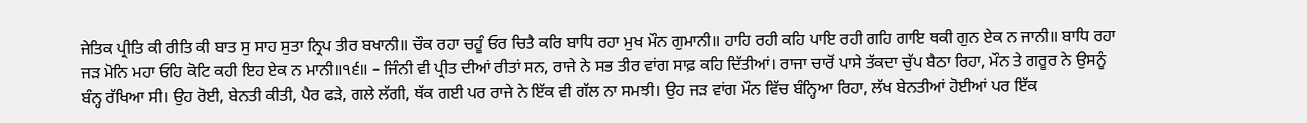ਜੇਤਿਕ ਪ੍ਰੀਤਿ ਕੀ ਰੀਤਿ ਕੀ ਬਾਤ ਸੁ ਸਾਹ ਸੁਤਾ ਨ੍ਰਿਪ ਤੀਰ ਬਖਾਨੀ॥ ਚੌਕ ਰਹਾ ਚਹੂੰ ਓਰ ਚਿਤੈ ਕਰਿ ਬਾਧਿ ਰਹਾ ਮੁਖ ਮੌਨ ਗੁਮਾਨੀ॥ ਹਾਹਿ ਰਹੀ ਕਹਿ ਪਾਇ ਰਹੀ ਗਹਿ ਗਾਇ ਥਕੀ ਗੁਨ ਏਕ ਨ ਜਾਨੀ॥ ਬਾਧਿ ਰਹਾ ਜੜ ਮੋਨਿ ਮਹਾ ਓਹਿ ਕੋਟਿ ਕਹੀ ਇਹ ਏਕ ਨ ਮਾਨੀ॥੧੬॥ – ਜਿੰਨੀ ਵੀ ਪ੍ਰੀਤ ਦੀਆਂ ਰੀਤਾਂ ਸਨ, ਰਾਜੇ ਨੇ ਸਭ ਤੀਰ ਵਾਂਗ ਸਾਫ਼ ਕਹਿ ਦਿੱਤੀਆਂ। ਰਾਜਾ ਚਾਰੋਂ ਪਾਸੇ ਤੱਕਦਾ ਚੁੱਪ ਬੈਠਾ ਰਿਹਾ, ਮੌਨ ਤੇ ਗਰੂਰ ਨੇ ਉਸਨੂੰ ਬੰਨ੍ਹ ਰੱਖਿਆ ਸੀ। ਉਹ ਰੋਈ, ਬੇਨਤੀ ਕੀਤੀ, ਪੈਰ ਫੜੇ, ਗਲੇ ਲੱਗੀ, ਥੱਕ ਗਈ ਪਰ ਰਾਜੇ ਨੇ ਇੱਕ ਵੀ ਗੱਲ ਨਾ ਸਮਝੀ। ਉਹ ਜੜ ਵਾਂਗ ਮੌਨ ਵਿੱਚ ਬੰਨ੍ਹਿਆ ਰਿਹਾ, ਲੱਖ ਬੇਨਤੀਆਂ ਹੋਈਆਂ ਪਰ ਇੱਕ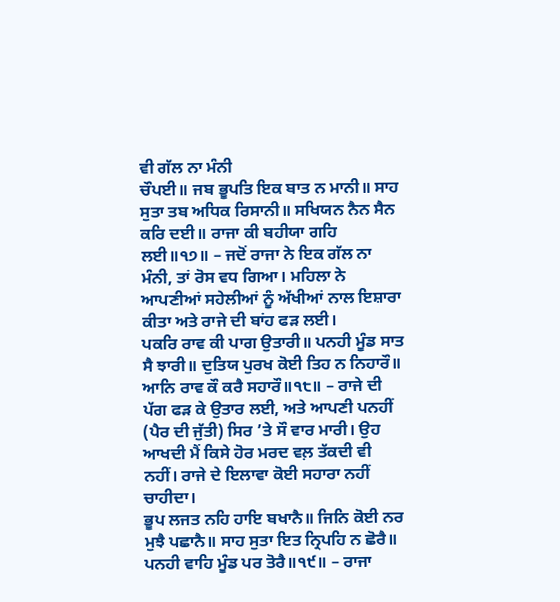ਵੀ ਗੱਲ ਨਾ ਮੰਨੀ
ਚੌਪਈ॥ ਜਬ ਭੂਪਤਿ ਇਕ ਬਾਤ ਨ ਮਾਨੀ॥ ਸਾਹ ਸੁਤਾ ਤਬ ਅਧਿਕ ਰਿਸਾਨੀ॥ ਸਖਿਯਨ ਨੈਨ ਸੈਨ ਕਰਿ ਦਈ॥ ਰਾਜਾ ਕੀ ਬਹੀਯਾ ਗਹਿ ਲਈ॥੧੭॥ – ਜਦੋਂ ਰਾਜਾ ਨੇ ਇਕ ਗੱਲ ਨਾ ਮੰਨੀ, ਤਾਂ ਰੋਸ ਵਧ ਗਿਆ। ਮਹਿਲਾ ਨੇ ਆਪਣੀਆਂ ਸਹੇਲੀਆਂ ਨੂੰ ਅੱਖੀਆਂ ਨਾਲ ਇਸ਼ਾਰਾ ਕੀਤਾ ਅਤੇ ਰਾਜੇ ਦੀ ਬਾਂਹ ਫੜ ਲਈ।
ਪਕਰਿ ਰਾਵ ਕੀ ਪਾਗ ਉਤਾਰੀ॥ ਪਨਹੀ ਮੂੰਡ ਸਾਤ ਸੈ ਝਾਰੀ॥ ਦੁਤਿਯ ਪੁਰਖ ਕੋਈ ਤਿਹ ਨ ਨਿਹਾਰੌ॥ ਆਨਿ ਰਾਵ ਕੌ ਕਰੈ ਸਹਾਰੌ॥੧੮॥ – ਰਾਜੇ ਦੀ ਪੱਗ ਫੜ ਕੇ ਉਤਾਰ ਲਈ, ਅਤੇ ਆਪਣੀ ਪਨਹੀਂ (ਪੈਰ ਦੀ ਜੁੱਤੀ) ਸਿਰ ’ਤੇ ਸੌ ਵਾਰ ਮਾਰੀ। ਉਹ ਆਖਦੀ ਮੈਂ ਕਿਸੇ ਹੋਰ ਮਰਦ ਵਲ਼ ਤੱਕਦੀ ਵੀ ਨਹੀਂ। ਰਾਜੇ ਦੇ ਇਲਾਵਾ ਕੋਈ ਸਹਾਰਾ ਨਹੀਂ ਚਾਹੀਦਾ।
ਭੂਪ ਲਜਤ ਨਹਿ ਹਾਇ ਬਖਾਨੈ॥ ਜਿਨਿ ਕੋਈ ਨਰ ਮੁਝੈ ਪਛਾਨੈ॥ ਸਾਹ ਸੁਤਾ ਇਤ ਨ੍ਰਿਪਹਿ ਨ ਛੋਰੈ॥ ਪਨਹੀ ਵਾਹਿ ਮੂੰਡ ਪਰ ਤੋਰੈ॥੧੯॥ – ਰਾਜਾ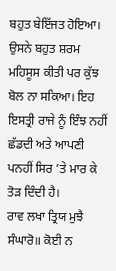ਬਹੁਤ ਬੇਇੱਜਤ ਹੋਇਆ। ਉਸਨੇ ਬਹੁਤ ਸ਼ਰਮ ਮਹਿਸੂਸ ਕੀਤੀ ਪਰ ਕੁੱਝ ਬੋਲ ਨਾ ਸਕਿਆ। ਇਹ ਇਸਤ੍ਰੀ ਰਾਜੇ ਨੂੰ ਇੰਝ ਨਹੀਂ ਛੱਡਦੀ ਅਤੇ ਆਪਣੀ ਪਨਹੀਂ ਸਿਰ ’ਤੇ ਮਾਰ ਕੇ ਤੋੜ ਦਿੰਦੀ ਹੈ।
ਰਾਵ ਲਖਾ ਤ੍ਰਿਯ ਮੁਝੈ ਸੰਘਾਰੋ॥ ਕੋਈ ਨ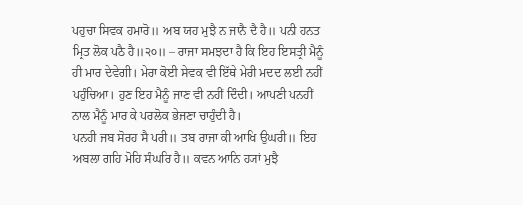ਪਹੁਚਾ ਸਿਵਕ ਹਮਾਰੋ॥ ਅਬ ਯਹ ਮੁਝੈ ਨ ਜਾਨੈ ਦੈ ਹੈ॥ ਪਨੀ ਹਨਤ ਮ੍ਰਿਤ ਲੋਕ ਪਠੈ ਹੈ॥੨੦॥ – ਰਾਜਾ ਸਮਝਦਾ ਹੈ ਕਿ ਇਹ ਇਸਤ੍ਰੀ ਮੈਨੂੰ ਹੀ ਮਾਰ ਦੇਵੇਗੀ। ਮੇਰਾ ਕੋਈ ਸੇਵਕ ਵੀ ਇੱਥੇ ਮੇਰੀ ਮਦਦ ਲਈ ਨਹੀਂ ਪਹੁੰਚਿਆ। ਹੁਣ ਇਹ ਮੈਨੂੰ ਜਾਣ ਵੀ ਨਹੀਂ ਦਿੰਦੀ। ਆਪਣੀ ਪਨਹੀਂ ਨਾਲ ਮੈਨੂੰ ਮਾਰ ਕੇ ਪਰਲੋਕ ਭੇਜਣਾ ਚਾਹੁੰਦੀ ਹੈ।
ਪਨਹੀ ਜਬ ਸੋਰਹ ਸੈ ਪਰੀ॥ ਤਬ ਰਾਜਾ ਕੀ ਆਖਿ ਉਘਰੀ॥ ਇਹ ਅਬਲਾ ਗਹਿ ਮੋਹਿ ਸੰਘਰਿ ਹੈ॥ ਕਵਨ ਆਨਿ ਹ੍ਯਾਂ ਮੁਝੈ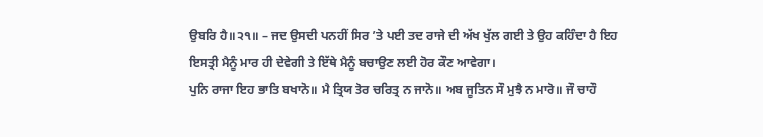ਉਬਰਿ ਹੈ॥੨੧॥ – ਜਦ ਉਸਦੀ ਪਨਹੀਂ ਸਿਰ ’ਤੇ ਪਈ ਤਦ ਰਾਜੇ ਦੀ ਅੱਖ ਖੁੱਲ ਗਈ ਤੇ ਉਹ ਕਹਿੰਦਾ ਹੈ ਇਹ ਇਸਤ੍ਰੀ ਮੈਨੂੰ ਮਾਰ ਹੀ ਦੇਵੇਗੀ ਤੇ ਇੱਥੇ ਮੈਨੂੰ ਬਚਾਉਣ ਲਈ ਹੋਰ ਕੌਣ ਆਵੇਗਾ।
ਪੁਨਿ ਰਾਜਾ ਇਹ ਭਾਤਿ ਬਖਾਨੋ॥ ਮੈ ਤ੍ਰਿਯ ਤੋਰ ਚਰਿਤ੍ਰ ਨ ਜਾਨੋ॥ ਅਬ ਜੂਤਿਨ ਸੌ ਮੁਝੈ ਨ ਮਾਰੋ॥ ਜੌ ਚਾਹੌ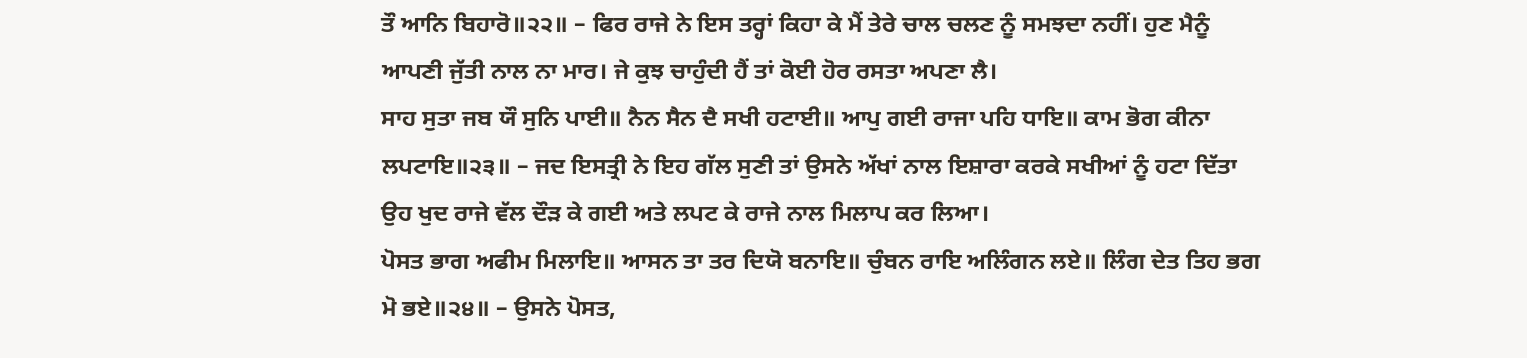ਤੌ ਆਨਿ ਬਿਹਾਰੋ॥੨੨॥ – ਫਿਰ ਰਾਜੇ ਨੇ ਇਸ ਤਰ੍ਹਾਂ ਕਿਹਾ ਕੇ ਮੈਂ ਤੇਰੇ ਚਾਲ ਚਲਣ ਨੂੰ ਸਮਝਦਾ ਨਹੀਂ। ਹੁਣ ਮੈਨੂੰ ਆਪਣੀ ਜੁੱਤੀ ਨਾਲ ਨਾ ਮਾਰ। ਜੇ ਕੁਝ ਚਾਹੁੰਦੀ ਹੈਂ ਤਾਂ ਕੋਈ ਹੋਰ ਰਸਤਾ ਅਪਣਾ ਲੈ।
ਸਾਹ ਸੁਤਾ ਜਬ ਯੌ ਸੁਨਿ ਪਾਈ॥ ਨੈਨ ਸੈਨ ਦੈ ਸਖੀ ਹਟਾਈ॥ ਆਪੁ ਗਈ ਰਾਜਾ ਪਹਿ ਧਾਇ॥ ਕਾਮ ਭੋਗ ਕੀਨਾ ਲਪਟਾਇ॥੨੩॥ – ਜਦ ਇਸਤ੍ਰੀ ਨੇ ਇਹ ਗੱਲ ਸੁਣੀ ਤਾਂ ਉਸਨੇ ਅੱਖਾਂ ਨਾਲ ਇਸ਼ਾਰਾ ਕਰਕੇ ਸਖੀਆਂ ਨੂੰ ਹਟਾ ਦਿੱਤਾ ਉਹ ਖੁਦ ਰਾਜੇ ਵੱਲ ਦੌੜ ਕੇ ਗਈ ਅਤੇ ਲਪਟ ਕੇ ਰਾਜੇ ਨਾਲ ਮਿਲਾਪ ਕਰ ਲਿਆ।
ਪੋਸਤ ਭਾਗ ਅਫੀਮ ਮਿਲਾਇ॥ ਆਸਨ ਤਾ ਤਰ ਦਿਯੋ ਬਨਾਇ॥ ਚੁੰਬਨ ਰਾਇ ਅਲਿੰਗਨ ਲਏ॥ ਲਿੰਗ ਦੇਤ ਤਿਹ ਭਗ ਮੋ ਭਏ॥੨੪॥ – ਉਸਨੇ ਪੋਸਤ,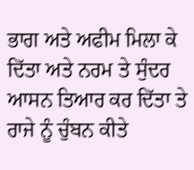ਭਾਗ ਅਤੇ ਅਫੀਮ ਮਿਲਾ ਕੇ ਦਿੱਤਾ ਅਤੇ ਨਰਮ ਤੇ ਸੁੰਦਰ ਆਸਨ ਤਿਆਰ ਕਰ ਦਿੱਤਾ ਤੇ ਰਾਜੇ ਨੂੰ ਚੁੰਬਨ ਕੀਤੇ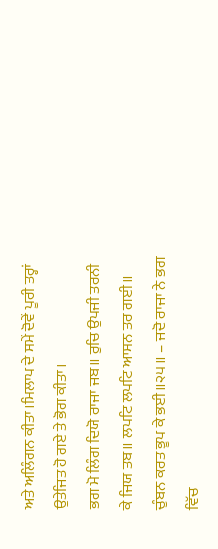ਅਤੇ ਅਲਿੰਗਨ ਕੀਤਾ।ਮਿਲਾਪ ਦੇ ਸਮੇਂ ਦੋਵੇਂ ਪੂਰੀ ਤਰ੍ਹਾਂ ਉਤੇਜਿਤ ਹੋ ਗਏ ਤੇ ਭੋਗ ਕੀਤਾ।
ਭਗ ਮੋ ਲਿੰਗ ਦਿਯੋ ਰਾਜਾ ਜਬ॥ ਰੁਚਿ ਉਪਜੀ ਤਰਨੀ ਕੇ ਜਿਯ ਤਬ॥ ਲਪਟਿ ਲਪਟਿ ਆਸਨ ਤਰ ਗਈ॥ ਚੁੰਬਨ ਕਰਤ ਭੂਪ ਕੇ ਭਈ॥੨੫॥ – ਜਦੋ ਰਾਜਾ ਨੇ ਭਗ ਵਿੱਚ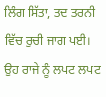ਲਿੰਗ ਸਿੱਤਾ, ਤਦ ਤਰਨੀ ਵਿੱਚ ਰੁਚੀ ਜਾਗ ਪਈ। ਉਹ ਰਾਜੇ ਨੂੰ ਲਪਟ ਲਪਟ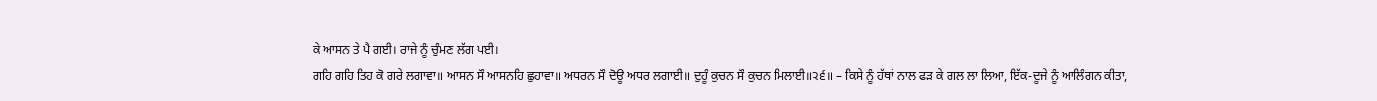ਕੇ ਆਸਨ ਤੇ ਪੈ ਗਈ। ਰਾਜੇ ਨੂੰ ਚੁੰਮਣ ਲੱਗ ਪਈ।
ਗਹਿ ਗਹਿ ਤਿਹ ਕੋ ਗਰੇ ਲਗਾਵਾ॥ ਆਸਨ ਸੌ ਆਸਨਹਿ ਛੁਹਾਵਾ॥ ਅਧਰਨ ਸੌ ਦੋਊ ਅਧਰ ਲਗਾਈ॥ ਦੁਹੂੰ ਕੁਚਨ ਸੌ ਕੁਚਨ ਮਿਲਾਈ॥੨੬॥ – ਕਿਸੇ ਨੂੰ ਹੱਥਾਂ ਨਾਲ ਫੜ ਕੇ ਗਲ ਲਾ ਲਿਆ, ਇੱਕ-ਦੂਜੇ ਨੂੰ ਆਲਿੰਗਨ ਕੀਤਾ,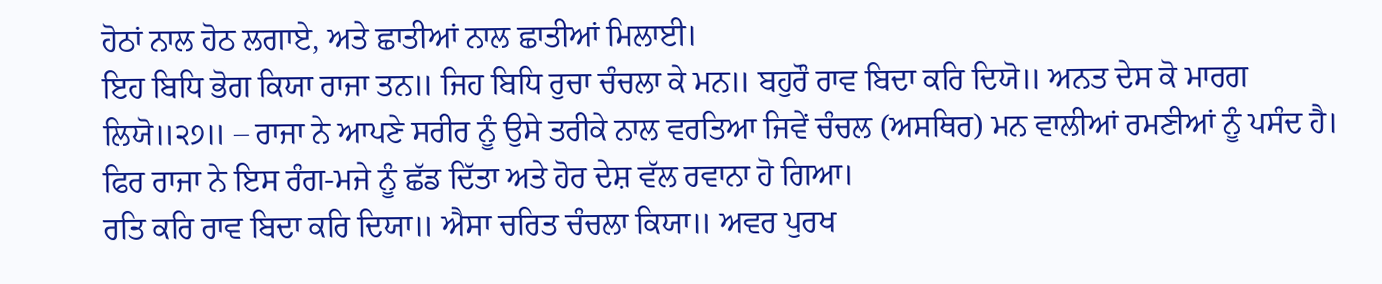ਹੋਠਾਂ ਨਾਲ ਹੋਠ ਲਗਾਏ, ਅਤੇ ਛਾਤੀਆਂ ਨਾਲ ਛਾਤੀਆਂ ਮਿਲਾਈ।
ਇਹ ਬਿਧਿ ਭੋਗ ਕਿਯਾ ਰਾਜਾ ਤਨ॥ ਜਿਹ ਬਿਧਿ ਰੁਚਾ ਚੰਚਲਾ ਕੇ ਮਨ॥ ਬਹੁਰੌ ਰਾਵ ਬਿਦਾ ਕਰਿ ਦਿਯੋ॥ ਅਨਤ ਦੇਸ ਕੋ ਮਾਰਗ ਲਿਯੋ॥੨੭॥ – ਰਾਜਾ ਨੇ ਆਪਣੇ ਸਰੀਰ ਨੂੰ ਉਸੇ ਤਰੀਕੇ ਨਾਲ ਵਰਤਿਆ ਜਿਵੇਂ ਚੰਚਲ (ਅਸਥਿਰ) ਮਨ ਵਾਲੀਆਂ ਰਮਣੀਆਂ ਨੂੰ ਪਸੰਦ ਹੈ। ਫਿਰ ਰਾਜਾ ਨੇ ਇਸ ਰੰਗ-ਮਜੇ ਨੂੰ ਛੱਡ ਦਿੱਤਾ ਅਤੇ ਹੋਰ ਦੇਸ਼ ਵੱਲ ਰਵਾਨਾ ਹੋ ਗਿਆ।
ਰਤਿ ਕਰਿ ਰਾਵ ਬਿਦਾ ਕਰਿ ਦਿਯਾ॥ ਐਸਾ ਚਰਿਤ ਚੰਚਲਾ ਕਿਯਾ॥ ਅਵਰ ਪੁਰਖ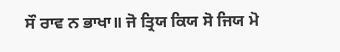ਸੌ ਰਾਵ ਨ ਭਾਖਾ॥ ਜੋ ਤ੍ਰਿਯ ਕਿਯ ਸੋ ਜਿਯ ਮੋ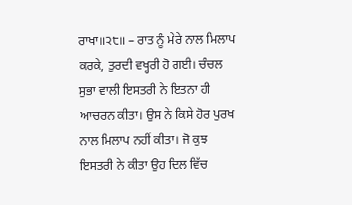ਰਾਖਾ॥੨੮॥ – ਰਾਤ ਨੂੰ ਮੇਰੇ ਨਾਲ ਮਿਲਾਪ ਕਰਕੇ, ਤੁਰਦੀ ਵਖ੍ਹਰੀ ਹੋ ਗਈ। ਚੰਚਲ ਸੁਭਾ ਵਾਲੀ ਇਸਤਰੀ ਨੇ ਇਤਨਾ ਹੀ ਆਚਰਨ ਕੀਤਾ। ਉਸ ਨੇ ਕਿਸੇ ਹੋਰ ਪੁਰਖ ਨਾਲ ਮਿਲਾਪ ਨਹੀਂ ਕੀਤਾ। ਜੋ ਕੁਝ ਇਸਤਰੀ ਨੇ ਕੀਤਾ ਉਹ ਦਿਲ ਵਿੱਚ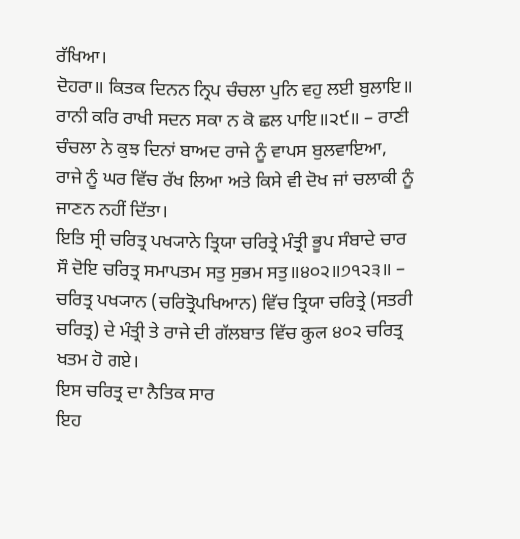ਰੱਖਿਆ।
ਦੋਹਰਾ॥ ਕਿਤਕ ਦਿਨਨ ਨ੍ਰਿਪ ਚੰਚਲਾ ਪੁਨਿ ਵਹੁ ਲਈ ਬੁਲਾਇ॥ ਰਾਨੀ ਕਰਿ ਰਾਖੀ ਸਦਨ ਸਕਾ ਨ ਕੋ ਛਲ ਪਾਇ॥੨੯॥ – ਰਾਣੀ ਚੰਚਲਾ ਨੇ ਕੁਝ ਦਿਨਾਂ ਬਾਅਦ ਰਾਜੇ ਨੂੰ ਵਾਪਸ ਬੁਲਵਾਇਆ, ਰਾਜੇ ਨੂੰ ਘਰ ਵਿੱਚ ਰੱਖ ਲਿਆ ਅਤੇ ਕਿਸੇ ਵੀ ਦੋਖ ਜਾਂ ਚਲਾਕੀ ਨੂੰ ਜਾਣਨ ਨਹੀਂ ਦਿੱਤਾ।
ਇਤਿ ਸ੍ਰੀ ਚਰਿਤ੍ਰ ਪਖ੍ਯਾਨੇ ਤ੍ਰਿਯਾ ਚਰਿਤ੍ਰੇ ਮੰਤ੍ਰੀ ਭੂਪ ਸੰਬਾਦੇ ਚਾਰ ਸੌ ਦੋਇ ਚਰਿਤ੍ਰ ਸਮਾਪਤਮ ਸਤੁ ਸੁਭਮ ਸਤੁ॥੪੦੨॥੭੧੨੩॥ – ਚਰਿਤ੍ਰ ਪਖ੍ਯਾਨ (ਚਰਿਤ੍ਰੋਪਖਿਆਨ) ਵਿੱਚ ਤ੍ਰਿਯਾ ਚਰਿਤ੍ਰੇ (ਸਤਰੀ ਚਰਿਤ੍ਰ) ਦੇ ਮੰਤ੍ਰੀ ਤੇ ਰਾਜੇ ਦੀ ਗੱਲਬਾਤ ਵਿੱਚ कुल ੪੦੨ ਚਰਿਤ੍ਰ ਖਤਮ ਹੋ ਗਏ।
ਇਸ ਚਰਿਤ੍ਰ ਦਾ ਨੈਤਿਕ ਸਾਰ
ਇਹ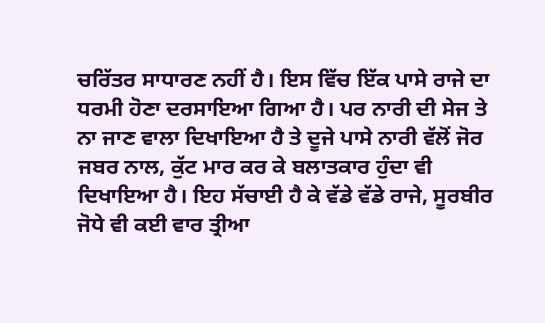ਚਰਿੱਤਰ ਸਾਧਾਰਣ ਨਹੀਂ ਹੈ। ਇਸ ਵਿੱਚ ਇੱਕ ਪਾਸੇ ਰਾਜੇ ਦਾ ਧਰਮੀ ਹੋਣਾ ਦਰਸਾਇਆ ਗਿਆ ਹੈ। ਪਰ ਨਾਰੀ ਦੀ ਸੇਜ ਤੇ ਨਾ ਜਾਣ ਵਾਲਾ ਦਿਖਾਇਆ ਹੈ ਤੇ ਦੂਜੇ ਪਾਸੇ ਨਾਰੀ ਵੱਲੋਂ ਜੋਰ ਜਬਰ ਨਾਲ, ਕੁੱਟ ਮਾਰ ਕਰ ਕੇ ਬਲਾਤਕਾਰ ਹੁੰਦਾ ਵੀ ਦਿਖਾਇਆ ਹੈ। ਇਹ ਸੱਚਾਈ ਹੈ ਕੇ ਵੱਡੇ ਵੱਡੇ ਰਾਜੇ, ਸੂਰਬੀਰ ਜੋਧੇ ਵੀ ਕਈ ਵਾਰ ਤ੍ਰੀਆ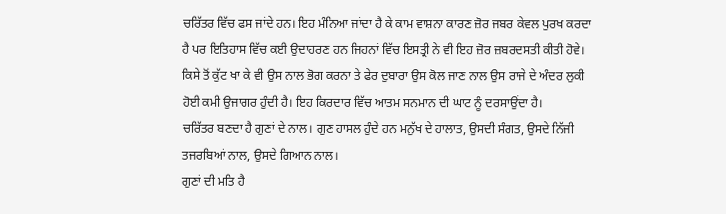ਚਰਿੱਤਰ ਵਿੱਚ ਫਸ ਜਾਂਦੇ ਹਨ। ਇਹ ਮੰਨਿਆ ਜਾਂਦਾ ਹੈ ਕੇ ਕਾਮ ਵਾਸ਼ਨਾ ਕਾਰਣ ਜ਼ੋਰ ਜਬਰ ਕੇਵਲ ਪੁਰਖ ਕਰਦਾ ਹੈ ਪਰ ਇਤਿਹਾਸ ਵਿੱਚ ਕਈ ਉਦਾਹਰਣ ਹਨ ਜਿਹਨਾਂ ਵਿੱਚ ਇਸਤ੍ਰੀ ਨੇ ਵੀ ਇਹ ਜ਼ੋਰ ਜ਼ਬਰਦਸਤੀ ਕੀਤੀ ਹੋਵੇ। ਕਿਸੇ ਤੋਂ ਕੁੱਟ ਖਾ ਕੇ ਵੀ ਉਸ ਨਾਲ ਭੋਗ ਕਰਨਾ ਤੇ ਫੇਰ ਦੁਬਾਰਾ ਉਸ ਕੋਲ ਜਾਣ ਨਾਲ ਉਸ ਰਾਜੇ ਦੇ ਅੰਦਰ ਲੁਕੀ ਹੋਈ ਕਮੀ ਉਜਾਗਰ ਹੁੰਦੀ ਹੈ। ਇਹ ਕਿਰਦਾਰ ਵਿੱਚ ਆਤਮ ਸਨਮਾਨ ਦੀ ਘਾਟ ਨੂੰ ਦਰਸਾਉਂਦਾ ਹੈ।
ਚਰਿੱਤਰ ਬਣਦਾ ਹੈ ਗੁਣਾਂ ਦੇ ਨਾਲ। ਗੁਣ ਹਾਸਲ ਹੁੰਦੇ ਹਨ ਮਨੁੱਖ ਦੇ ਹਾਲਾਤ, ਉਸਦੀ ਸੰਗਤ, ਉਸਦੇ ਨਿੱਜੀ ਤਜਰਬਿਆਂ ਨਾਲ, ਉਸਦੇ ਗਿਆਨ ਨਾਲ।
ਗੁਣਾਂ ਦੀ ਮਤਿ ਹੈ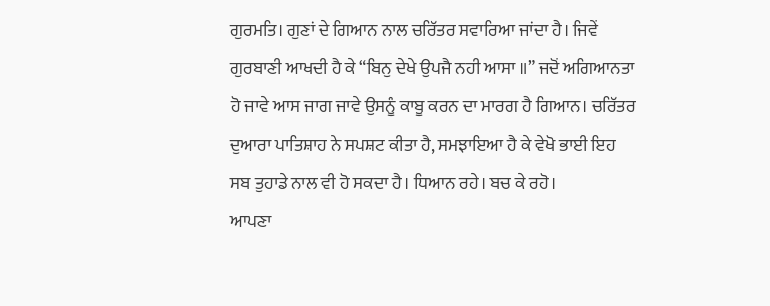ਗੁਰਮਤਿ। ਗੁਣਾਂ ਦੇ ਗਿਆਨ ਨਾਲ ਚਰਿੱਤਰ ਸਵਾਰਿਆ ਜਾਂਦਾ ਹੈ। ਜਿਵੇਂ ਗੁਰਬਾਣੀ ਆਖਦੀ ਹੈ ਕੇ “ਬਿਨੁ ਦੇਖੇ ਉਪਜੈ ਨਹੀ ਆਸਾ ॥” ਜਦੋਂ ਅਗਿਆਨਤਾ ਹੋ ਜਾਵੇ ਆਸ ਜਾਗ ਜਾਵੇ ਉਸਨੂੰ ਕਾਬੂ ਕਰਨ ਦਾ ਮਾਰਗ ਹੈ ਗਿਆਨ। ਚਰਿੱਤਰ ਦੁਆਰਾ ਪਾਤਿਸ਼ਾਹ ਨੇ ਸਪਸ਼ਟ ਕੀਤਾ ਹੈ, ਸਮਝਾਇਆ ਹੈ ਕੇ ਵੇਖੋ ਭਾਈ ਇਹ ਸਬ ਤੁਹਾਡੇ ਨਾਲ ਵੀ ਹੋ ਸਕਦਾ ਹੈ। ਧਿਆਨ ਰਹੇ। ਬਚ ਕੇ ਰਹੋ।
ਆਪਣਾ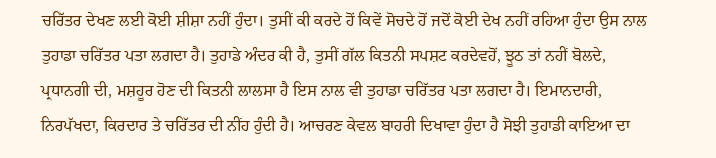ਚਰਿੱਤਰ ਦੇਖਣ ਲਈ ਕੋਈ ਸ਼ੀਸ਼ਾ ਨਹੀਂ ਹੁੰਦਾ। ਤੁਸੀਂ ਕੀ ਕਰਦੇ ਹੋਂ ਕਿਵੇਂ ਸੋਚਦੇ ਹੋਂ ਜਦੋਂ ਕੋਈ ਦੇਖ ਨਹੀਂ ਰਹਿਆ ਹੁੰਦਾ ਉਸ ਨਾਲ ਤੁਹਾਡਾ ਚਰਿੱਤਰ ਪਤਾ ਲਗਦਾ ਹੈ। ਤੁਹਾਡੇ ਅੰਦਰ ਕੀ ਹੈ, ਤੁਸੀਂ ਗੱਲ ਕਿਤਨੀ ਸਪਸ਼ਟ ਕਰਦੇਵਹੋਂ, ਝੂਠ ਤਾਂ ਨਹੀਂ ਬੋਲਦੇ, ਪ੍ਰਧਾਨਗੀ ਦੀ, ਮਸ਼ਹੂਰ ਹੋਣ ਦੀ ਕਿਤਨੀ ਲਾਲਸਾ ਹੈ ਇਸ ਨਾਲ ਵੀ ਤੁਹਾਡਾ ਚਰਿੱਤਰ ਪਤਾ ਲਗਦਾ ਹੈ। ਇਮਾਨਦਾਰੀ, ਨਿਰਪੱਖਦਾ, ਕਿਰਦਾਰ ਤੇ ਚਰਿੱਤਰ ਦੀ ਨੀਂਹ ਹੁੰਦੀ ਹੈ। ਆਚਰਣ ਕੇਵਲ ਬਾਹਰੀ ਦਿਖਾਵਾ ਹੁੰਦਾ ਹੈ ਸੋਝੀ ਤੁਹਾਡੀ ਕਾਇਆ ਦਾ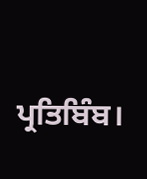ਪ੍ਰਤਿਬਿੰਬ।